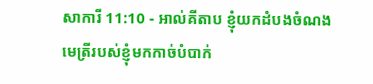សាការី 11:10 - អាល់គីតាប ខ្ញុំយកដំបងចំណងមេត្រីរបស់ខ្ញុំមកកាច់បំបាក់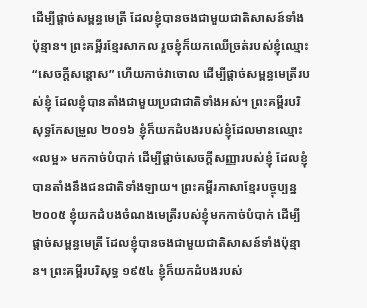ដើម្បីផ្ដាច់សម្ពន្ធមេត្រី ដែលខ្ញុំបានចងជាមួយជាតិសាសន៍ទាំងប៉ុន្មាន។ ព្រះគម្ពីរខ្មែរសាកល រួចខ្ញុំក៏យកឈើច្រត់របស់ខ្ញុំឈ្មោះ “សេចក្ដីសន្ដោស” ហើយកាច់វាចោល ដើម្បីផ្ដាច់សម្ពន្ធមេត្រីរបស់ខ្ញុំ ដែលខ្ញុំបានតាំងជាមួយប្រជាជាតិទាំងអស់។ ព្រះគម្ពីរបរិសុទ្ធកែសម្រួល ២០១៦ ខ្ញុំក៏យកដំបងរបស់ខ្ញុំដែលមានឈ្មោះ «លម្អ» មកកាច់បំបាក់ ដើម្បីផ្តាច់សេចក្ដីសញ្ញារបស់ខ្ញុំ ដែលខ្ញុំបានតាំងនឹងជនជាតិទាំងឡាយ។ ព្រះគម្ពីរភាសាខ្មែរបច្ចុប្បន្ន ២០០៥ ខ្ញុំយកដំបងចំណងមេត្រីរបស់ខ្ញុំមកកាច់បំបាក់ ដើម្បីផ្ដាច់សម្ពន្ធមេត្រី ដែលខ្ញុំបានចងជាមួយជាតិសាសន៍ទាំងប៉ុន្មាន។ ព្រះគម្ពីរបរិសុទ្ធ ១៩៥៤ ខ្ញុំក៏យកដំបងរបស់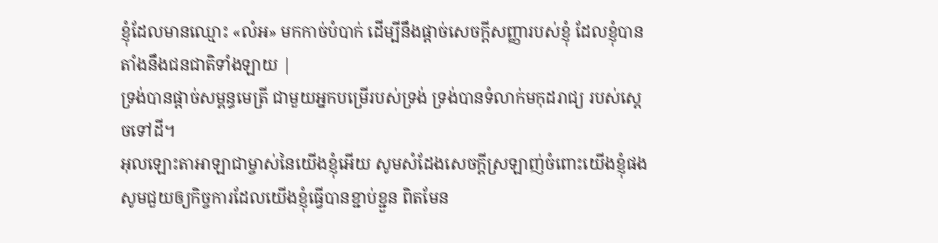ខ្ញុំដែលមានឈ្មោះ «លំអ» មកកាច់បំបាក់ ដើម្បីនឹងផ្តាច់សេចក្ដីសញ្ញារបស់ខ្ញុំ ដែលខ្ញុំបានតាំងនឹងជនជាតិទាំងឡាយ |
ទ្រង់បានផ្ដាច់សម្ពន្ធមេត្រី ជាមួយអ្នកបម្រើរបស់ទ្រង់ ទ្រង់បានទំលាក់មកុដរាជ្យ របស់ស្តេចទៅដី។
អុលឡោះតាអាឡាជាម្ចាស់នៃយើងខ្ញុំអើយ សូមសំដែងសេចក្ដីស្រឡាញ់ចំពោះយើងខ្ញុំផង សូមជួយឲ្យកិច្ចការដែលយើងខ្ញុំធ្វើបានខ្ជាប់ខ្ជួន ពិតមែន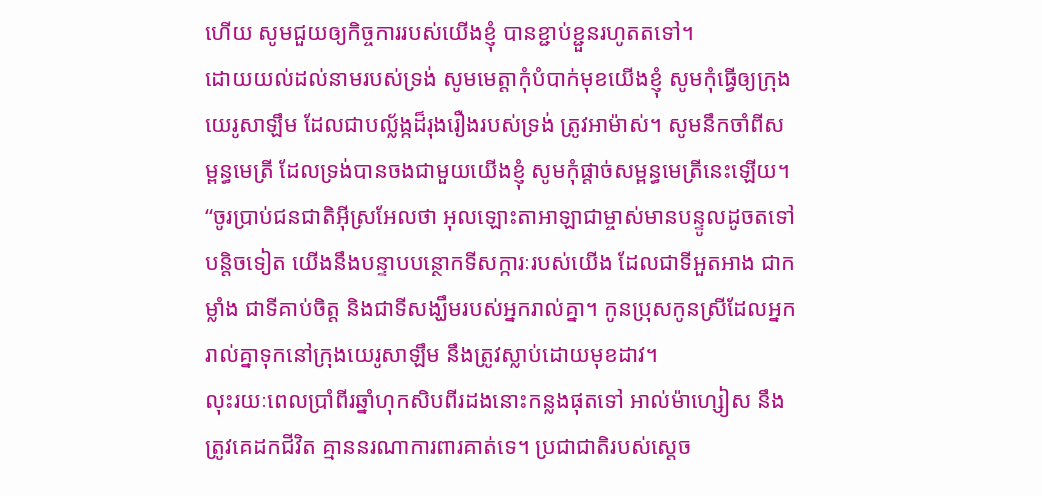ហើយ សូមជួយឲ្យកិច្ចការរបស់យើងខ្ញុំ បានខ្ជាប់ខ្ជួនរហូតតទៅ។
ដោយយល់ដល់នាមរបស់ទ្រង់ សូមមេត្តាកុំបំបាក់មុខយើងខ្ញុំ សូមកុំធ្វើឲ្យក្រុងយេរូសាឡឹម ដែលជាបល្ល័ង្កដ៏រុងរឿងរបស់ទ្រង់ ត្រូវអាម៉ាស់។ សូមនឹកចាំពីសម្ពន្ធមេត្រី ដែលទ្រង់បានចងជាមួយយើងខ្ញុំ សូមកុំផ្ដាច់សម្ពន្ធមេត្រីនេះឡើយ។
“ចូរប្រាប់ជនជាតិអ៊ីស្រអែលថា អុលឡោះតាអាឡាជាម្ចាស់មានបន្ទូលដូចតទៅ បន្តិចទៀត យើងនឹងបន្ទាបបន្ថោកទីសក្ការៈរបស់យើង ដែលជាទីអួតអាង ជាកម្លាំង ជាទីគាប់ចិត្ត និងជាទីសង្ឃឹមរបស់អ្នករាល់គ្នា។ កូនប្រុសកូនស្រីដែលអ្នករាល់គ្នាទុកនៅក្រុងយេរូសាឡឹម នឹងត្រូវស្លាប់ដោយមុខដាវ។
លុះរយៈពេលប្រាំពីរឆ្នាំហុកសិបពីរដងនោះកន្លងផុតទៅ អាល់ម៉ាហ្សៀស នឹងត្រូវគេដកជីវិត គ្មាននរណាការពារគាត់ទេ។ ប្រជាជាតិរបស់ស្ដេច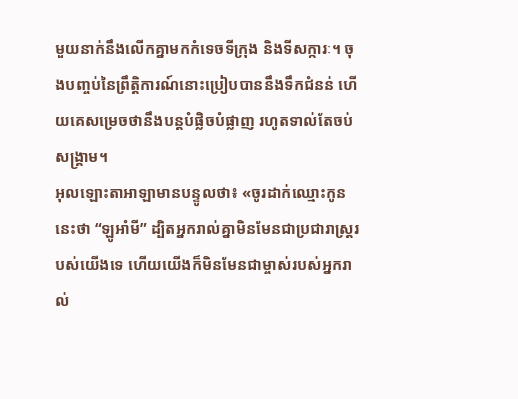មួយនាក់នឹងលើកគ្នាមកកំទេចទីក្រុង និងទីសក្ការៈ។ ចុងបញ្ចប់នៃព្រឹត្តិការណ៍នោះប្រៀបបាននឹងទឹកជំនន់ ហើយគេសម្រេចថានឹងបន្តបំផ្លិចបំផ្លាញ រហូតទាល់តែចប់សង្គ្រាម។
អុលឡោះតាអាឡាមានបន្ទូលថា៖ «ចូរដាក់ឈ្មោះកូននេះថា “ឡូអាំមី” ដ្បិតអ្នករាល់គ្នាមិនមែនជាប្រជារាស្ដ្ររបស់យើងទេ ហើយយើងក៏មិនមែនជាម្ចាស់របស់អ្នករាល់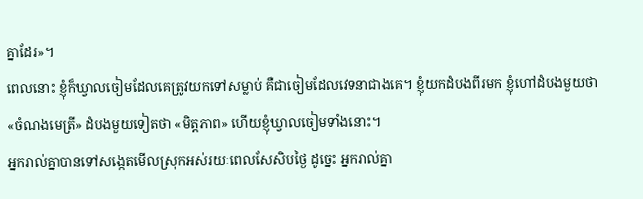គ្នាដែរ»។
ពេលនោះ ខ្ញុំក៏ឃ្វាលចៀមដែលគេត្រូវយកទៅសម្លាប់ គឺជាចៀមដែលវេទនាជាងគេ។ ខ្ញុំយកដំបងពីរមក ខ្ញុំហៅដំបងមួយថា «ចំណងមេត្រី» ដំបងមួយទៀតថា «មិត្តភាព» ហើយខ្ញុំឃ្វាលចៀមទាំងនោះ។
អ្នករាល់គ្នាបានទៅសង្កេតមើលស្រុកអស់រយៈពេលសែសិបថ្ងៃ ដូច្នេះ អ្នករាល់គ្នា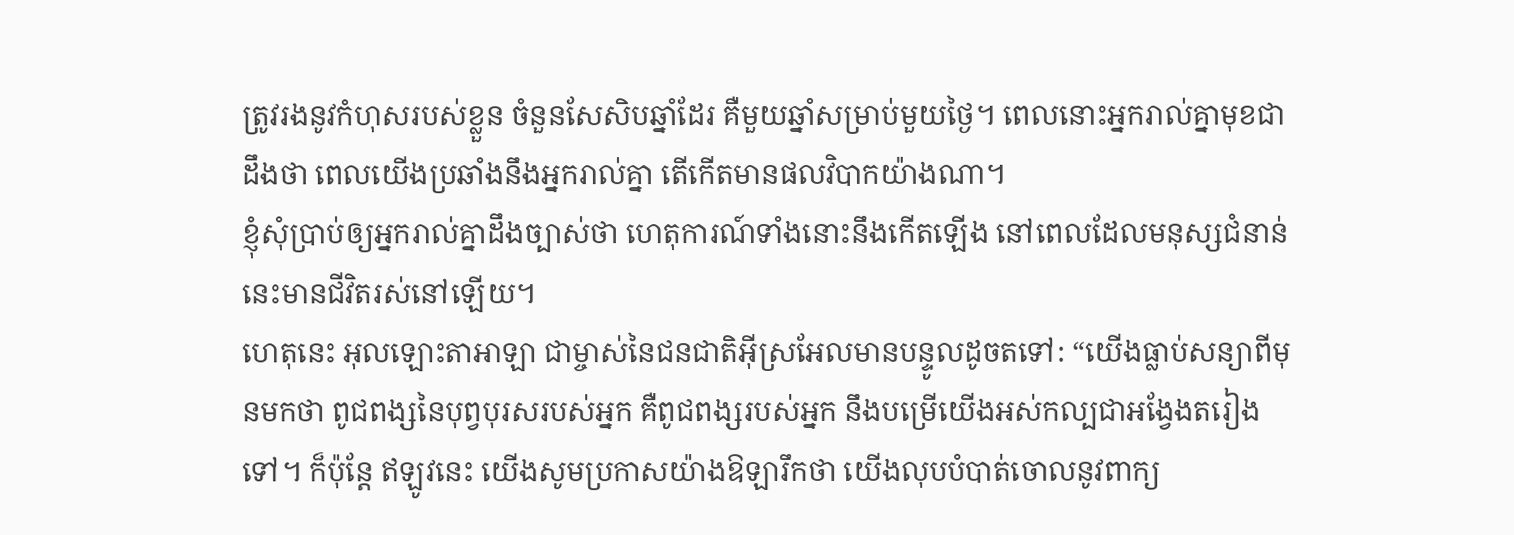ត្រូវរងនូវកំហុសរបស់ខ្លួន ចំនួនសែសិបឆ្នាំដែរ គឺមួយឆ្នាំសម្រាប់មួយថ្ងៃ។ ពេលនោះអ្នករាល់គ្នាមុខជាដឹងថា ពេលយើងប្រឆាំងនឹងអ្នករាល់គ្នា តើកើតមានផលវិបាកយ៉ាងណា។
ខ្ញុំសុំប្រាប់ឲ្យអ្នករាល់គ្នាដឹងច្បាស់ថា ហេតុការណ៍ទាំងនោះនឹងកើតឡើង នៅពេលដែលមនុស្សជំនាន់នេះមានជីវិតរស់នៅឡើយ។
ហេតុនេះ អុលឡោះតាអាឡា ជាម្ចាស់នៃជនជាតិអ៊ីស្រអែលមានបន្ទូលដូចតទៅ: “យើងធ្លាប់សន្យាពីមុនមកថា ពូជពង្សនៃបុព្វបុរសរបស់អ្នក គឺពូជពង្សរបស់អ្នក នឹងបម្រើយើងអស់កល្បជាអង្វែងតរៀងទៅ។ ក៏ប៉ុន្តែ ឥឡូវនេះ យើងសូមប្រកាសយ៉ាងឱឡារឹកថា យើងលុបបំបាត់ចោលនូវពាក្យ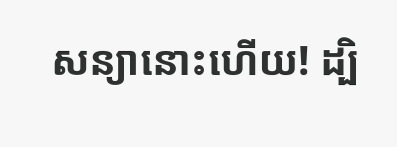សន្យានោះហើយ! ដ្បិ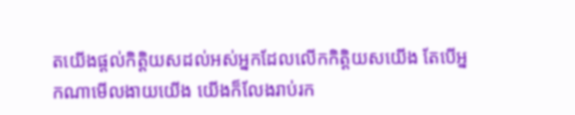តយើងផ្តល់កិត្តិយសដល់អស់អ្នកដែលលើកកិត្តិយសយើង តែបើអ្នកណាមើលងាយយើង យើងក៏លែងរាប់រក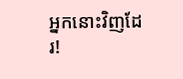អ្នកនោះវិញដែរ!